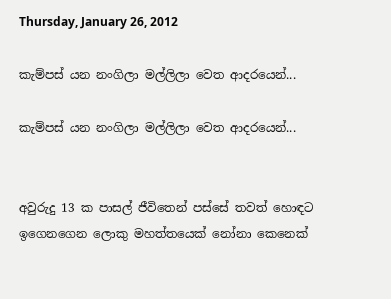Thursday, January 26, 2012

කැම්පස් යන නංගිලා මල්ලිලා වෙත ආදරයෙන්...

කැම්පස් යන නංගිලා මල්ලිලා වෙත ආදරයෙන්...


අවුරුදු 13 ක පාසල් ජීවිතෙන් පස්සේ තවත් හොඳට ඉගෙනගෙන ලොකු මහත්තයෙක් නෝනා කෙනෙක්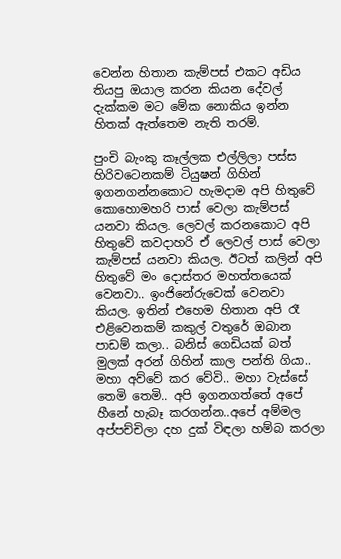වෙන්න හිතාන කැම්පස් එකට අඩිය තියපු ඔයාල කරන කියන දේවල් දැක්කම මට මේක නොකිය ඉන්න හිතක් ඇත්තෙම නැති තරම්.

පුංචි බැංකු කෑල්ලක එල්ලිලා පස්ස හිරිවටෙනකම් ටියුෂන් ගිහින් ඉගනගන්නකොට හැමදාම අපි හිතුවේ කොහොමහරි පාස් වෙලා කැම්පස් යනවා කියල. ලෙවල් කරනකොට අපි හිතුවේ කවදාහරි ඒ ලෙවල් පාස් වෙලා කැම්පස් යනවා කියල. ඊටත් කලින් අපි හිතුවේ මං දොස්තර මහත්තයෙක් වෙනවා.. ඉංජිනේරුවෙක් වෙනවා කියල. ඉතින් එහෙම හිතාන අපි රෑ එළිවෙනකම් කකුල් වතුරේ ඔබාන පාඩම් කලා.. බනිස් ගෙඩියක් බත් මුලක් අරන් ගිහින් කාල පන්ති ගියා.. මහා අව්වේ කර වේවි.. මහා වැස්සේ තෙමි තෙමි.. අපි ඉගනගත්තේ අපේ හීනේ හැබෑ කරගන්න..අපේ අම්මල අප්පච්චිලා දහ දුක් විඳලා හම්බ කරලා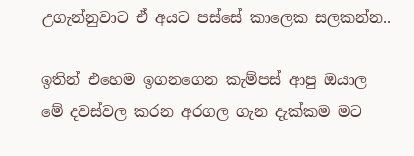උගැන්නුවාට ඒ අයට පස්සේ කාලෙක සලකන්න..

ඉතින් එහෙම ඉගනගෙන කැම්පස් ආපු ඔයාල මේ දවස්වල කරන අරගල ගැන දැක්කම මට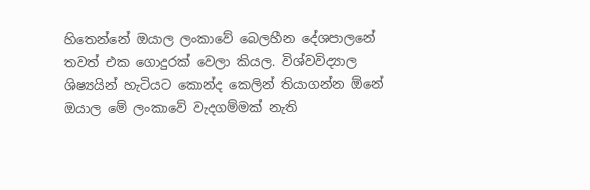හිතෙන්නේ ඔයාල ලංකාවේ බෙලහීන දේශපාලනේ තවත් එක ගොදුරක් වෙලා කියල. විශ්වවිද්‍යාල ශිෂ්‍යයින් හැටියට කොන්ද කෙලින් තියාගන්න ඕනේ ඔයාල මේ ලංකාවේ වැදගම්මක් නැති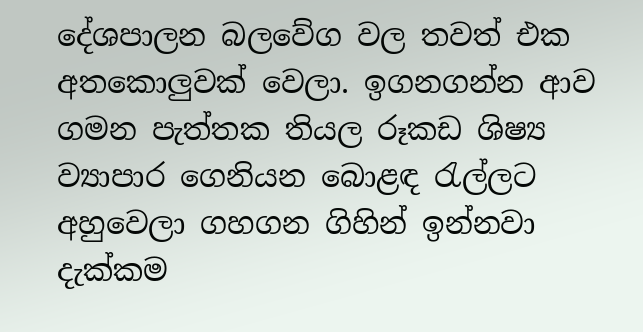දේශපාලන බලවේග වල තවත් එක අතකොලුවක් වෙලා. ඉගනගන්න ආව ගමන පැත්තක තියල රූකඩ ශිෂ්‍ය ව්‍යාපාර ගෙනියන බොළඳ රැල්ලට අහුවෙලා ගහගන ගිහින් ඉන්නවා දැක්කම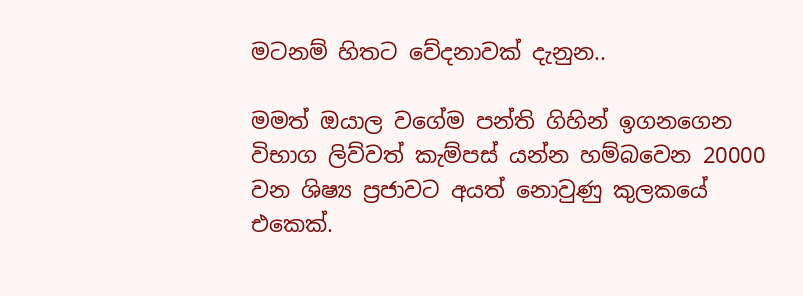මටනම් හිතට වේදනාවක් දැනුන..

මමත් ඔයාල වගේම පන්ති ගිහින් ඉගනගෙන විභාග ලිව්වත් කැම්පස් යන්න හම්බවෙන 20000 වන ශිෂ්‍ය ප්‍රජාවට අයත් නොවුණු කුලකයේ එකෙක්.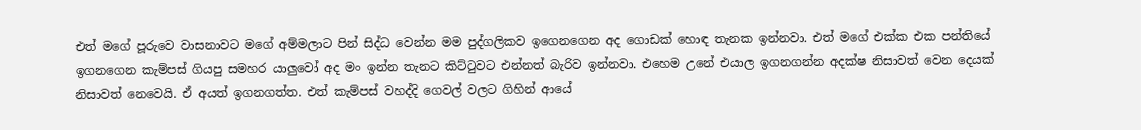එත් මගේ පූරුවෙ වාසනාවට මගේ අම්මලාට පින් සිද්ධ වෙන්න මම පුද්ගලිකව ඉගෙනගෙන අද ගොඩක් හොඳ තැනක ඉන්නවා. එත් මගේ එක්ක එක පන්තියේ ඉගනගෙන කැම්පස් ගියපු සමහර යාලුවෝ අද මං ඉන්න තැනට කිට්ටුවට එන්නත් බැරිව ඉන්නවා. එහෙම උනේ එයාල ඉගනගන්න අදක්ෂ නිසාවත් වෙන දෙයක් නිසාවත් නෙවෙයි. ඒ අයත් ඉගනගත්ත. එත් කැම්පස් වහද්දි ගෙවල් වලට ගිහින් ආයේ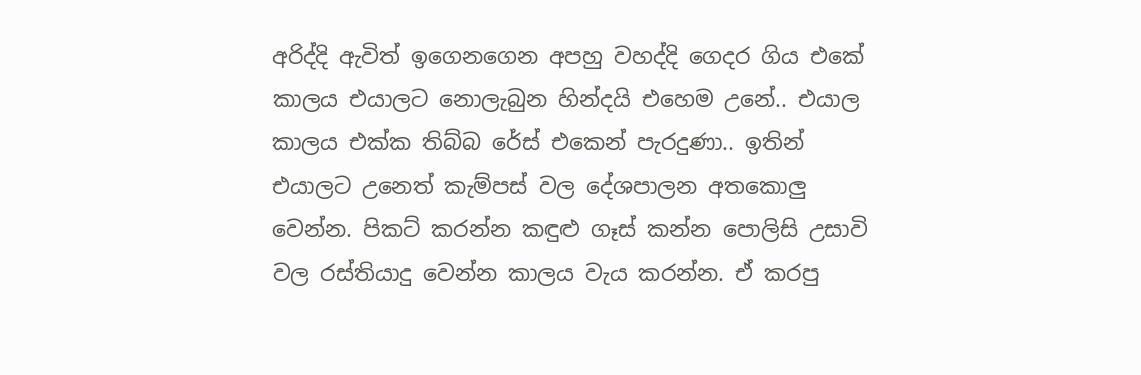අරිද්දි ඇවිත් ඉගෙනගෙන අපහු වහද්දි ගෙදර ගිය එකේ කාලය එයාලට නොලැබුන හින්දයි එහෙම උනේ.. එයාල කාලය එක්ක තිබ්බ රේස් එකෙන් පැරදුණා.. ඉතින් එයාලට උනෙත් කැම්පස් වල දේශපාලන අතකොලු වෙන්න. පිකට් කරන්න කඳුළු ගෑස් කන්න පොලිසි උසාවි වල රස්තියාදු වෙන්න කාලය වැය කරන්න. ඒ කරපු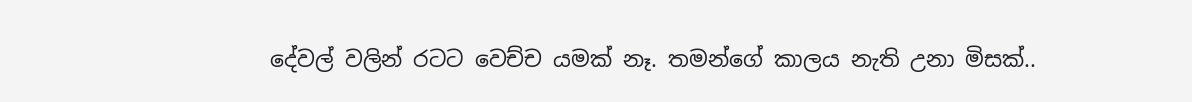දේවල් වලින් රටට වෙච්ච යමක් නෑ. තමන්ගේ කාලය නැති උනා මිසක්..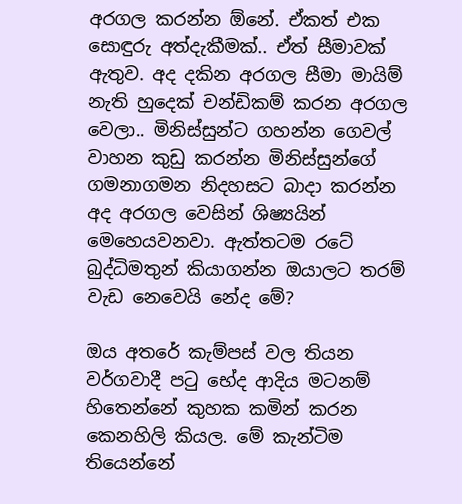අරගල කරන්න ඕනේ. ඒකත් එක සොඳුරු අත්දැකීමක්.. ඒත් සීමාවක් ඇතුව. අද දකින අරගල සීමා මායිම් නැති හුදෙක් චන්ඩිකම් කරන අරගල වෙලා.. මිනිස්සුන්ට ගහන්න ගෙවල් වාහන කුඩු කරන්න මිනිස්සුන්ගේ ගමනාගමන නිදහසට බාදා කරන්න අද අරගල වෙසින් ශිෂ්‍යයින් මෙහෙයවනවා. ඇත්තටම රටේ බුද්ධිමතුන් කියාගන්න ඔයාලට තරම් වැඩ නෙවෙයි නේද මේ?

ඔය අතරේ කැම්පස් වල තියන වර්ගවාදී පටු භේද ආදිය මටනම් හිතෙන්නේ කුහක කමින් කරන කෙනහිලි කියල. මේ කැන්ටිම තියෙන්නේ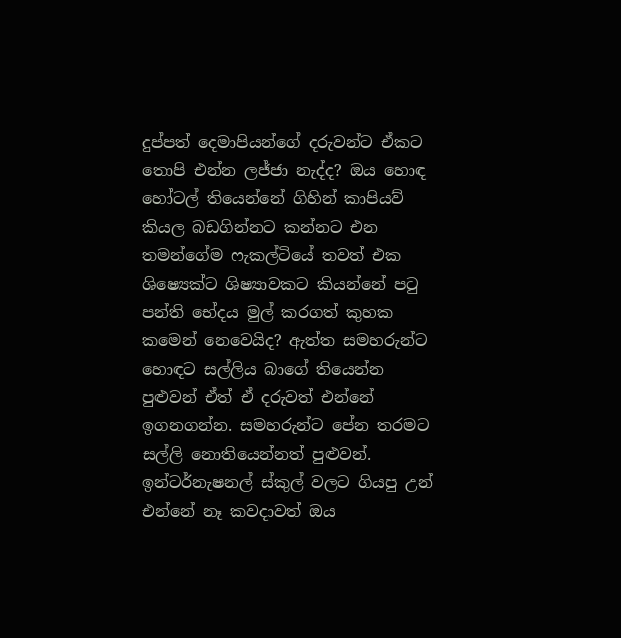දුප්පත් දෙමාපියන්ගේ දරුවන්ට ඒකට තොපි එන්න ලජ්ජා නැද්ද? ඔය හොඳ හෝටල් තියෙන්නේ ගිහින් කාපියව් කියල බඩගින්නට කන්නට එන තමන්ගේම ෆැකල්ටියේ තවත් එක ශිෂ්‍යෙක්ට ශිෂ්‍යාවකට කියන්නේ පටු පන්ති භේදය මුල් කරගත් කුහක කමෙන් නෙවෙයිද? ඇත්ත සමහරුන්ට හොඳට සල්ලිය බාගේ තියෙන්න පුළුවන් ඒත් ඒ දරුවත් එන්නේ ඉගනගන්න. සමහරුන්ට පේන තරමට සල්ලි නොතියෙන්නත් පුළුවන්. ඉන්ටර්නැෂනල් ස්කුල් වලට ගියපු උන් එන්නේ නෑ කවදාවත් ඔය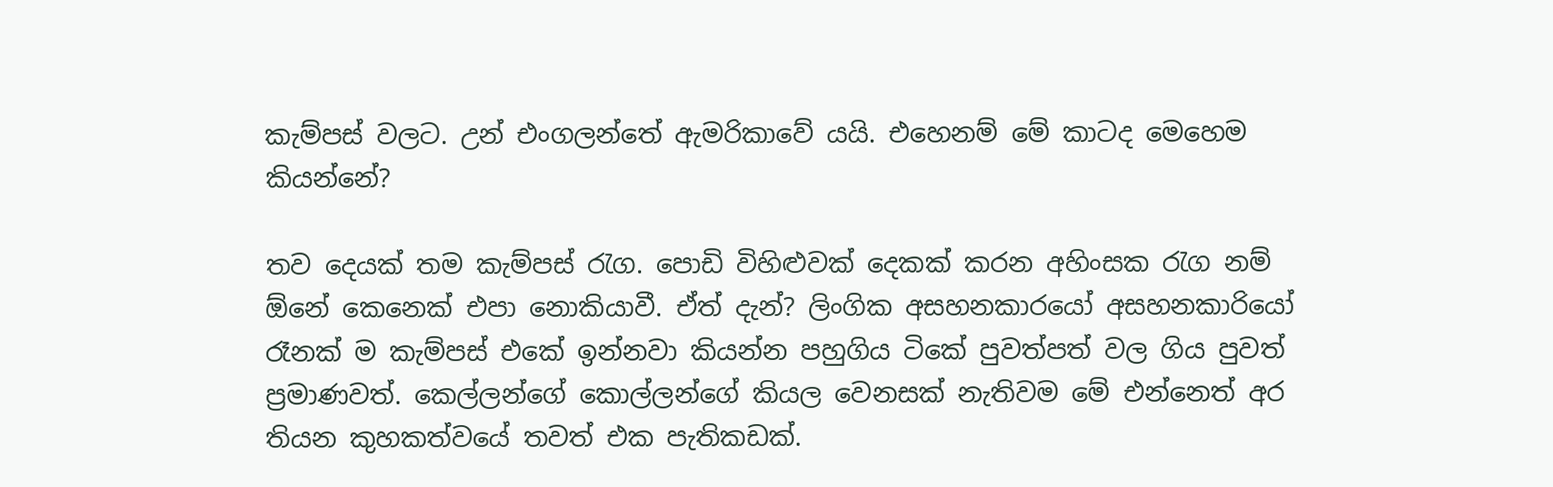කැම්පස් වලට. උන් එංගලන්තේ ඇමරිකාවේ යයි. එහෙනම් මේ කාටද මෙහෙම කියන්නේ?

තව දෙයක් තම කැම්පස් රැග. පොඩි විහිළුවක් දෙකක් කරන අහිංසක රැග නම් ඕනේ කෙනෙක් එපා නොකියාවී. ඒත් දැන්? ලිංගික අසහනකාරයෝ අසහනකාරියෝ රෑනක් ම කැම්පස් එකේ ඉන්නවා කියන්න පහුගිය ටිකේ පුවත්පත් වල ගිය පුවත් ප්‍රමාණවත්. කෙල්ලන්ගේ කොල්ලන්ගේ කියල වෙනසක් නැතිවම මේ එන්නෙත් අර තියන කුහකත්වයේ තවත් එක පැතිකඩක්.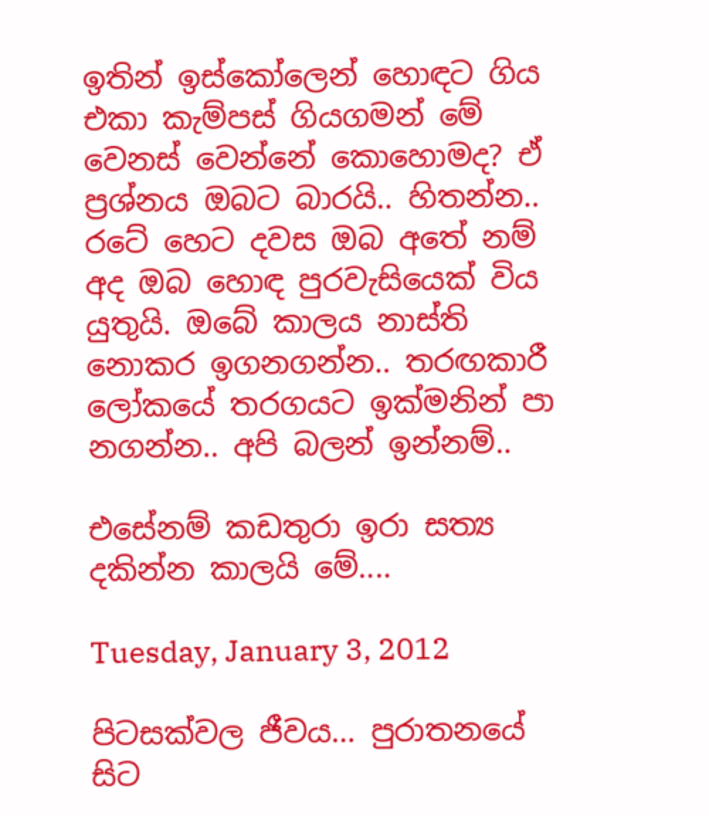ඉතින් ඉස්කෝලෙන් හොඳට ගිය එකා කැම්පස් ගියගමන් මේ වෙනස් වෙන්නේ කොහොමද? ඒ ප්‍රශ්නය ඔබට බාරයි.. හිතන්න.. රටේ හෙට දවස ඔබ අතේ නම් අද ඔබ හොඳ පුරවැසියෙක් විය යුතුයි. ඔබේ කාලය නාස්ති නොකර ඉගනගන්න.. තරඟකාරී ලෝකයේ තරගයට ඉක්මනින් පා නගන්න.. අපි බලන් ඉන්නම්..

එසේනම් කඩතුරා ඉරා සත්‍ය දකින්න කාලයි මේ....

Tuesday, January 3, 2012

පිටසක්වල ජීවය... පුරාතනයේ සිට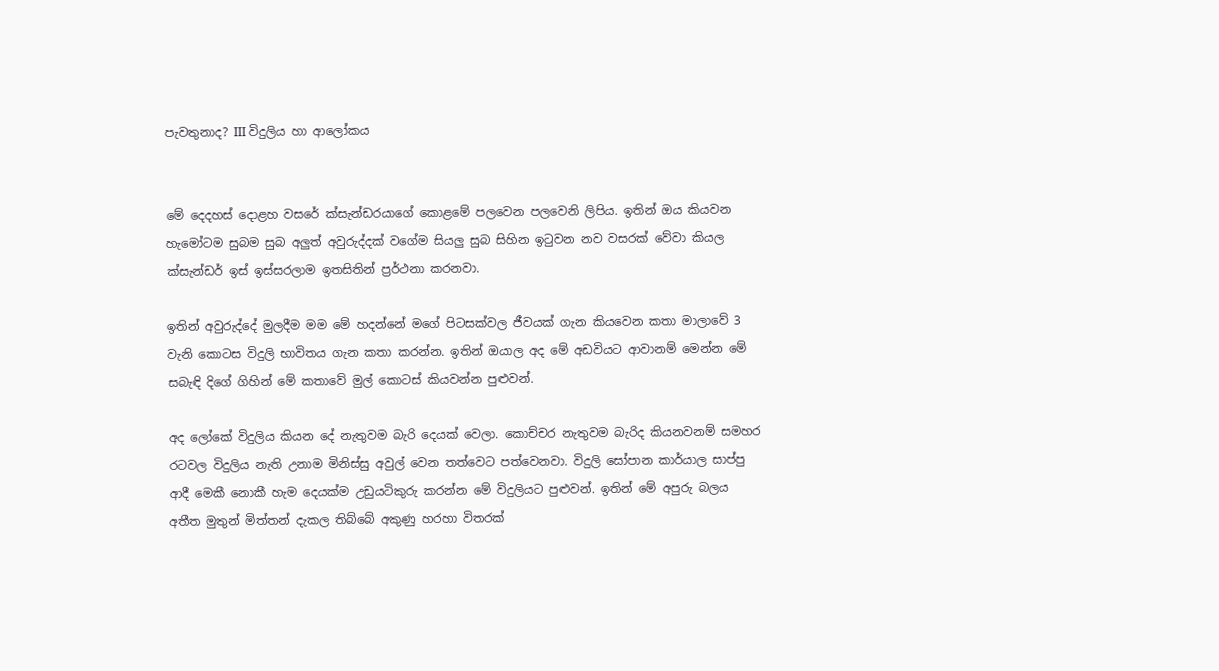පැවතුනාද? III විදුලිය හා ආලෝකය


මේ දෙදහස් දොළහ වසරේ ක්සැන්ඩරයාගේ කොළමේ පලවෙන පලවෙනි ලිපිය. ඉතින් ඔය කියවන හැමෝටම සුබම සුබ අලුත් අවුරුද්දක් වගේම සියලු සුබ සිහින ඉටුවන නව වසරක් වේවා කියල ක්සැන්ඩර් ඉස් ඉස්සරලාම ඉතසිතින් ප්‍රර්ථනා කරනවා.

ඉතින් අවුරුද්දේ මුලදීම මම මේ හදන්නේ මගේ පිටසක්වල ජීවයක් ගැන කියවෙන කතා මාලාවේ 3 වැනි කොටස විදුලි භාවිතය ගැන කතා කරන්න. ඉතින් ඔයාල අද මේ අඩවියට ආවානම් මෙන්න මේ සබැඳි දිගේ ගිහින් මේ කතාවේ මුල් කොටස් කියවන්න පුළුවන්.

අද ලෝකේ විදුලිය කියන දේ නැතුවම බැරි දෙයක් වෙලා. කොච්චර නැතුවම බැරිද කියනවනම් සමහර රටවල විදුලිය නැති උනාම මිනිස්සු අවුල් වෙන තත්වෙට පත්වෙනවා. විදුලි සෝපාන කාර්යාල සාප්පු ආදී මෙකී නොකී හැම දෙයක්ම උඩුයටිකුරු කරන්න මේ විදුලියට පුළුවන්. ඉතින් මේ අපුරු බලය අතීත මුතුන් මිත්තන් දැකල තිබ්බේ අකුණු හරහා විතරක්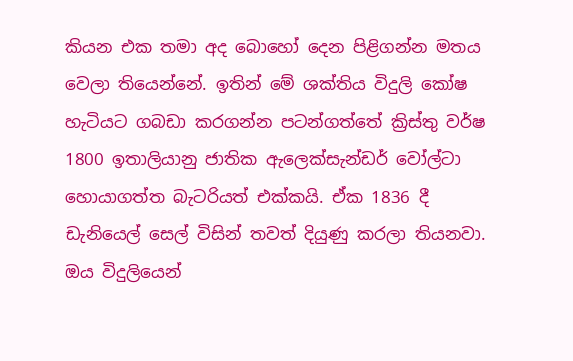කියන එක තමා අද බොහෝ දෙන පිළිගන්න මතය වෙලා තියෙන්නේ. ඉතින් මේ ශක්තිය විදුලි කෝෂ හැටියට ගබඩා කරගන්න පටන්ගත්තේ ක්‍රිස්තු වර්ෂ 1800 ඉතාලියානු ජාතික ඇලෙක්සැන්ඩර් වෝල්ටා හොයාගත්ත බැටරියත් එක්කයි. ඒක 1836 දී ඩැනියෙල් සෙල් විසින් තවත් දියුණු කරලා තියනවා. ඔය විදුලියෙන්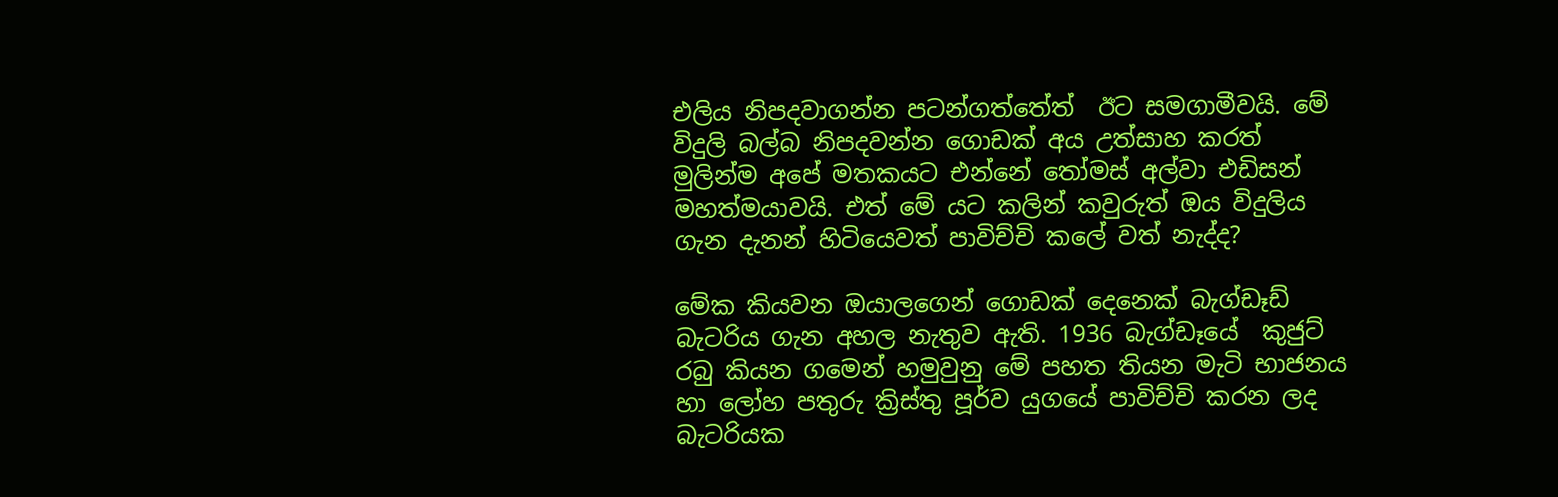එලිය නිපදවාගන්න පටන්ගත්තේත්  ඊට සමගාමීවයි. මේ විදුලි බල්බ නිපදවන්න ගොඩක් අය උත්සාහ කරත් මුලින්ම අපේ මතකයට එන්නේ තෝමස් අල්වා එඩිසන් මහත්මයාවයි. එත් මේ යට කලින් කවුරුත් ඔය විදුලිය ගැන දැනන් හිටියෙවත් පාවිච්චි කලේ වත් නැද්ද?

මේක කියවන ඔයාලගෙන් ගොඩක් දෙනෙක් බැග්ඩෑඩ් බැටරිය ගැන අහල නැතුව ඇති. 1936 බැග්ඩෑයේ  කුජුට් රබු කියන ගමෙන් හමුවුනු මේ පහත තියන මැටි භාජනය හා ලෝහ පතුරු ක්‍රිස්තු පූර්ව යුගයේ පාවිච්චි කරන ලද බැටරියක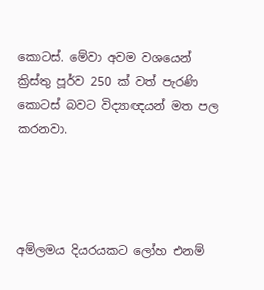කොටස්. මේවා අවම වශයෙන් ක්‍රිස්තු පූර්ව 250 ක් වත් පැරණි කොටස් බවට විද්‍යාඥයන් මත පල කරනවා.




අම්ලමය දියරයකට ලෝහ එනම්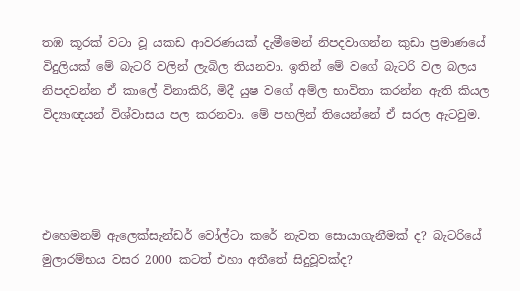තඹ කූරක් වටා වූ යකඩ ආවරණයක් දැමීමෙන් නිපදවාගන්න කුඩා ප්‍රමාණයේ විදුලියක් මේ බැටරි වලින් ලැබිල තියනවා. ඉතින් මේ වගේ බැටරි වල බලය නිපදවන්න ඒ කාලේ විනාකිරි, මිදී යුෂ වගේ අම්ල භාවිතා කරන්න ඇති කියල විද්‍යාඥයන් විශ්වාසය පල කරනවා. මේ පහලින් තියෙන්නේ ඒ සරල ඇටවුම.




එහෙමනම් ඇලෙක්සැන්ඩර් වෝල්ටා කරේ නැවත සොයාගැනීමක් ද? බැටරියේ මුලාරම්භය වසර 2000 කටත් එහා අතීතේ සිදුවූවක්ද?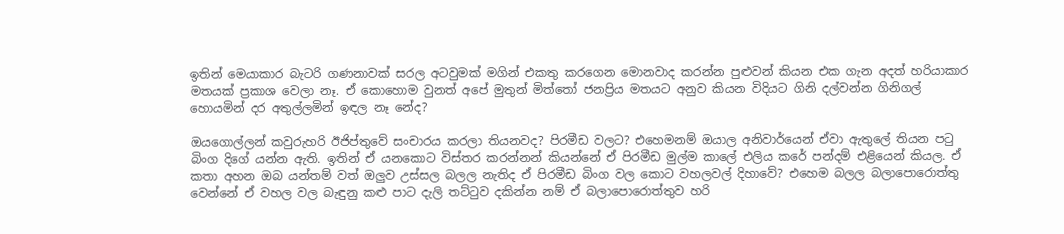ඉතින් මෙයාකාර බැටරි ගණනාවක් සරල අටවුමක් මගින් එකතු කරගෙන මොනවාද කරන්න පුළුවන් කියන එක ගැන අදත් හරියාකාර මතයක් ප්‍රකාශ වෙලා නෑ. ඒ කොහොම වුනත් අපේ මුතුන් මිත්තෝ ජනප්‍රිය මතයට අනුව කියන විදියට ගිනි දල්වන්න ගිනිගල් හොයමින් දර අතුල්ලමින් ඉඳල නෑ නේද?

ඔයගොල්ලන් කවුරුහරි ඊජිප්තුවේ සංචාරය කරලා තියනවද? පිරමීඩ වලට? එහෙමනම් ඔයාල අනිවාර්යෙන් ඒවා ඇතුලේ තියන පටු බිංග දිගේ යන්න ඇති. ඉතින් ඒ යනකොට විස්තර කරන්නන් කියන්නේ ඒ පිරමීඩ මුල්ම කාලේ එලිය කරේ පන්දම් එළියෙන් කියල. ඒ කතා අහන ඔබ යන්තම් වත් ඔලුව උස්සල බලල නැතිද ඒ පිරමීඩ බිංග වල කොට වහලවල් දිහාවේ? එහෙම බලල බලාපොරොත්තු වෙන්නේ ඒ වහල වල බැඳුනු කළු පාට දැලි තට්ටුව දකින්න නම් ඒ බලාපොරොත්තුව හරි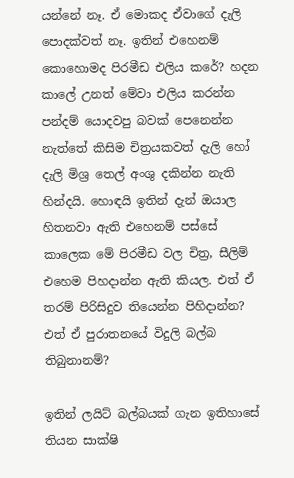යන්නේ නෑ. ඒ මොකද ඒවාගේ දැලි පොදක්වත් නෑ. ඉතින් එහෙනම් කොහොමද පිරමීඩ එලිය කරේ? හදන කාලේ උනත් මේවා එලිය කරන්න පන්දම් යොදවපු බවක් පෙනෙන්න නැත්තේ කිසිම චිත්‍රයකවත් දැලි හෝ දැලි මිශ්‍ර තෙල් අංශු දකින්න නැති හින්දයි. හොඳයි ඉතින් දැන් ඔයාල හිතනවා ඇති එහෙනම් පස්සේ කාලෙක මේ පිරමීඩ වල චිත්‍ර, සීලිම් එහෙම පිහදාන්න ඇති කියල. එත් ඒ තරම් පිරිසිදුව තියෙන්න පිහිදාන්න? එත් ඒ පුරාතනයේ විදුලි බල්බ තිබුනානම්?

ඉතින් ලයිට් බල්බයක් ගැන ඉතිහාසේ තියන සාක්ෂි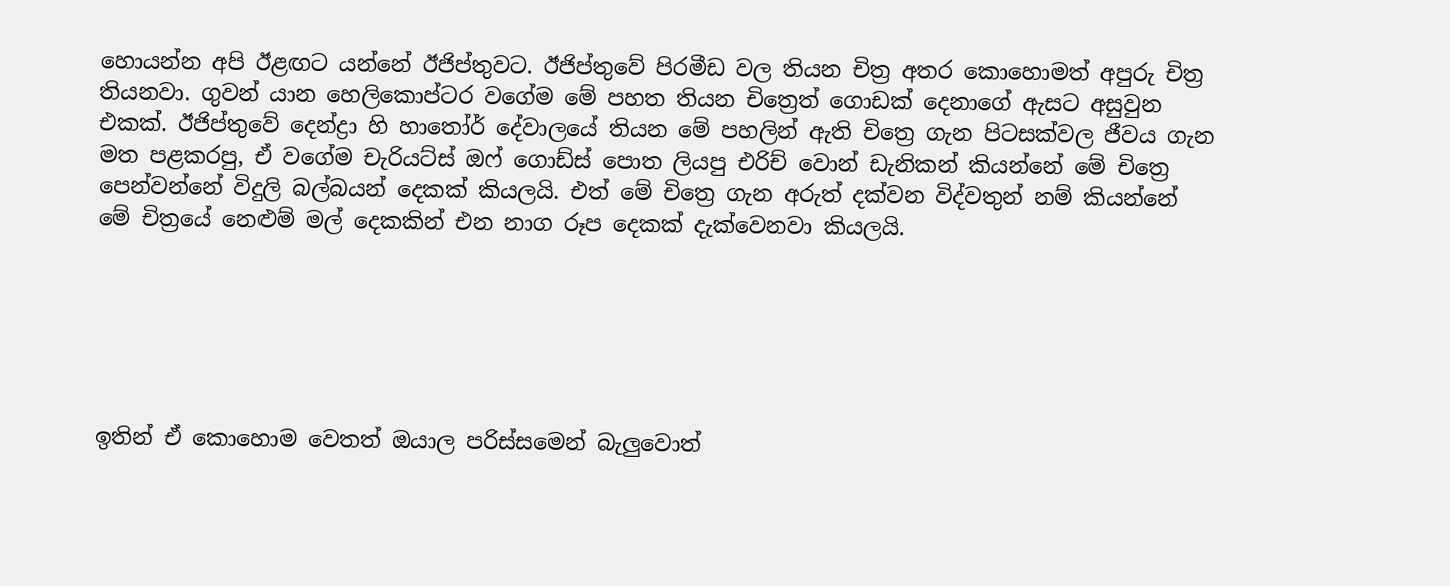හොයන්න අපි ඊළඟට යන්නේ ඊජිප්තුවට. ඊජිප්තුවේ පිරමීඩ වල තියන චිත්‍ර අතර කොහොමත් අපුරු චිත්‍ර තියනවා. ගුවන් යාන හෙලිකොප්ටර වගේම මේ පහත තියන චිත්‍රෙත් ගොඩක් දෙනාගේ ඇසට අසුවුන එකක්. ඊජිප්තුවේ දෙන්ද්‍රා හි හාතෝර් දේවාලයේ තියන මේ පහලින් ඇති චිත්‍රෙ ගැන පිටසක්වල ජීවය ගැන මත පළකරපු, ඒ වගේම චැරියට්ස් ඔෆ් ගොඩ්ස් පොත ලියපු එරිච් වොන් ඩැනිකන් කියන්නේ මේ චිත්‍රෙ පෙන්වන්නේ විදුලි බල්බයන් දෙකක් කියලයි. එත් මේ චිත්‍රෙ ගැන අරුත් දක්වන විද්වතුන් නම් කියන්නේ මේ චිත්‍රයේ නෙළුම් මල් දෙකකින් එන නාග රූප දෙකක් දැක්වෙනවා කියලයි.






ඉතින් ඒ කොහොම වෙතත් ඔයාල පරිස්සමෙන් බැලුවොත්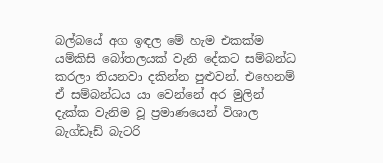බල්බයේ අග ඉඳල මේ හැම එකක්ම යම්කිසි බෝතලයක් වැනි දේකට සම්බන්ධ කරලා තියනවා දකින්න පුළුවන්. එහෙනම් ඒ සම්බන්ධය යා වෙන්නේ අර මුලින් දැක්ක වැනිම වූ ප්‍රමාණයෙන් විශාල බැග්ඩෑඩ් බැටරි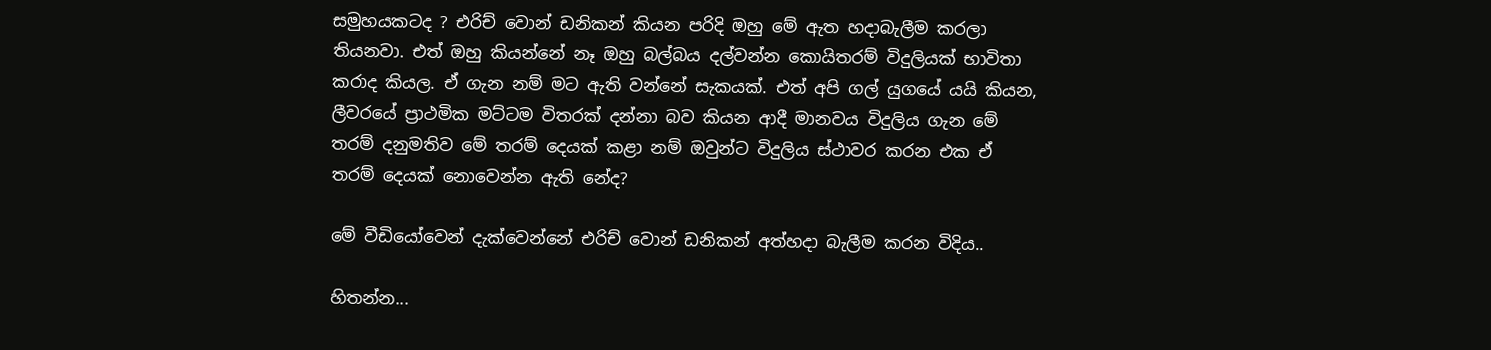සමුහයකටද ? එරිච් වොන් ඩනිකන් කියන පරිදි ඔහු මේ ඇත හදාබැලීම කරලා තියනවා. එත් ඔහු කියන්නේ නෑ ඔහු බල්බය දල්වන්න කොයිතරම් විදුලියක් භාවිතා කරාද කියල. ඒ ගැන නම් මට ඇති වන්නේ සැකයක්. එත් අපි ගල් යුගයේ යයි කියන, ලීවරයේ ප්‍රාථමික මට්ටම විතරක් දන්නා බව කියන ආදී මානවය විදුලිය ගැන මේ තරම් දනුමතිව මේ තරම් දෙයක් කළා නම් ඔවුන්ට විදුලිය ස්ථාවර කරන එක ඒ තරම් දෙයක් නොවෙන්න ඇති නේද?

මේ වීඩියෝවෙන් දැක්වෙන්නේ එරිච් වොන් ඩනිකන් අත්හදා බැලීම කරන විදිය..

හිතන්න...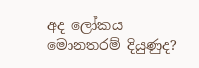අද ලෝකය මොනතරම් දියුණුද?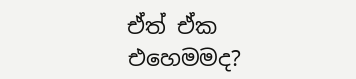ඒත් ඒක එහෙමමද?